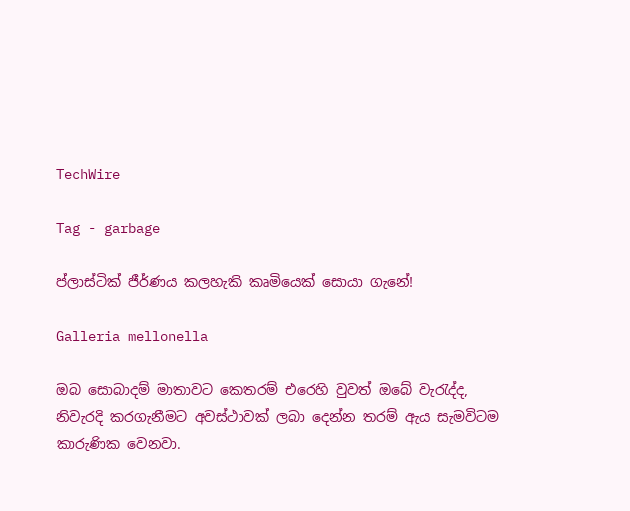TechWire

Tag - garbage

ප්ලාස්ටික් ජීර්ණය කලහැකි කෘමියෙක් සොයා ගැනේ!

Galleria mellonella

ඔබ සොබාදම් මාතාවට කෙතරම් එරෙහි වුවත් ඔබේ වැරැද්ද, නිවැරදි කරගැනීමට අවස්ථාවක් ලබා දෙන්න තරම් ඇය සැමවිටම කාරුණික වෙනවා.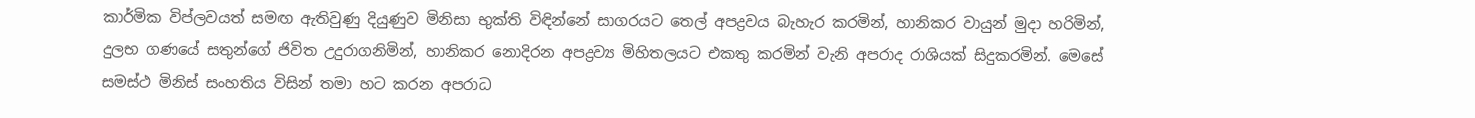කාර්මික විප්ලවයත් සමඟ ඇතිවුණු දියුණුව මිනිසා භුක්ති විඳින්නේ සාගරයට තෙල් අපද්‍රවය බැහැර කරමින්, හානිකර වායුන් මුදා හරිමින්, දුලභ ගණයේ සතුන්ගේ ජිවිත උදුරාගනිමින්, හානිකර නොදිරන අපද්‍රව්‍ය මිහිතලයට එකතු කරමින් වැනි අපරාද රාශියක් සිදුකරමින්. මෙසේ සමස්ථ මිනිස් සංහතිය විසින් තමා හට කරන අපරාධ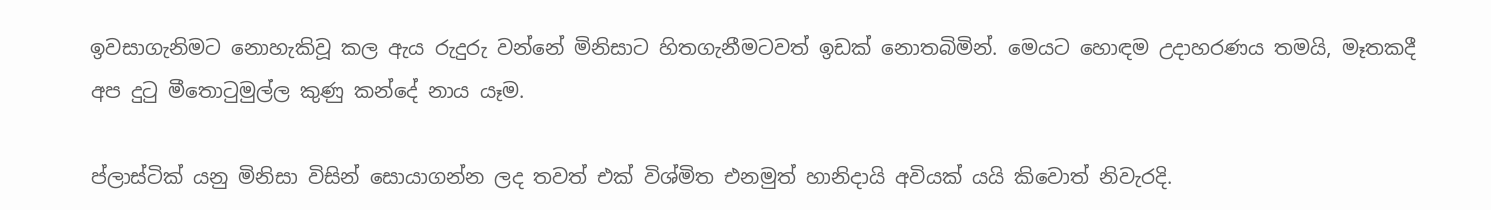ඉවසාගැනිමට නොහැකිවූ කල ඇය රුදුරු වන්නේ මිනිසාට හිතගැනීමටවත් ඉඩක් නොතබිමින්. මෙයට හොඳම උදාහරණය තමයි, මෑතකදී අප දුටු මීතොටුමුල්ල කුණු කන්දේ නාය යෑම.

ප්ලාස්ටික් යනු මිනිසා විසින් සොයාගන්න ලද තවත් එක් විශ්මිත එනමුත් හානිදායි අවියක් යයි කිවොත් නිවැරදි.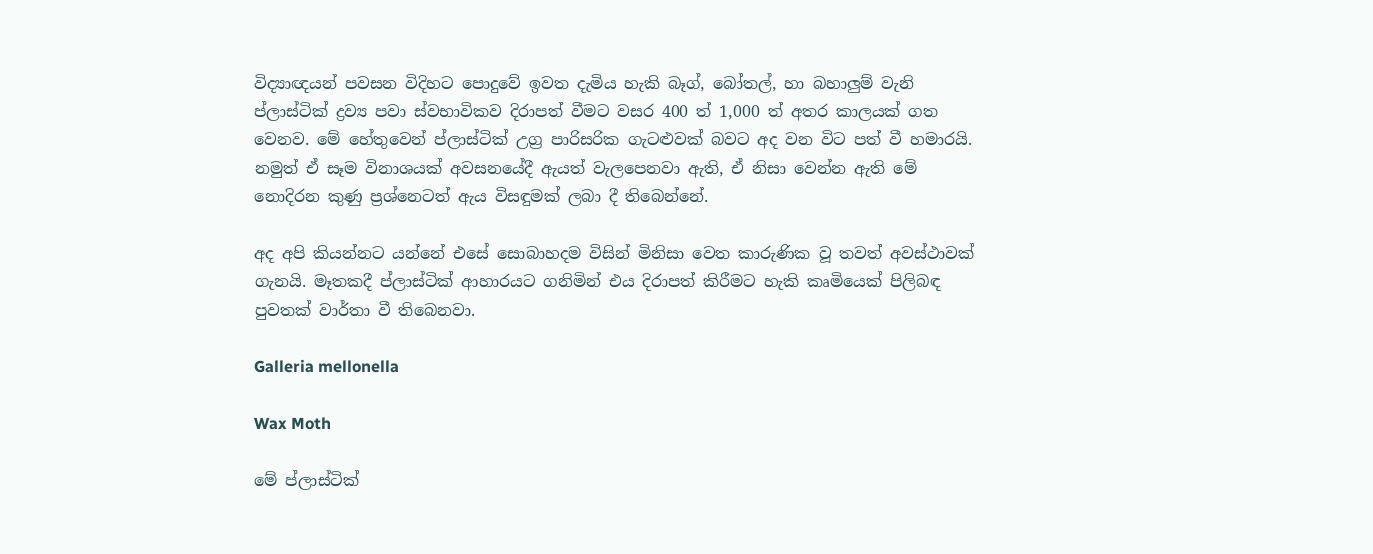විද්‍යාඥයන් පවසන විදිහට පොදුවේ ඉවත දැමිය හැකි බෑග්, බෝතල්, හා බහාලුම් වැනි ප්ලාස්ටික් ද්‍රව්‍ය පවා ස්වභාවිකව දිරාපත් වීමට වසර 400 ත් 1,000 ත් අතර කාලයක් ගත වෙනව. මේ හේතුවෙන් ප්ලාස්ටික් උග්‍ර පාරිසරික ගැටළුවක් බවට අද වන විට පත් වී හමාරයි. නමුත් ඒ සෑම විනාශයක් අවසනයේදී ඇයත් වැලපෙනවා ඇති, ඒ නිසා වෙන්න ඇති මේ නොදිරන කුණු ප්‍රශ්නෙටත් ඇය විසඳුමක් ලබා දී තිබෙන්නේ.

අද අපි කියන්නට යන්නේ එසේ සොබාහදම විසින් මිනිසා වෙත කාරුණික වූ තවත් අවස්ථාවක් ගැනයි. මෑතකදී ප්ලාස්ටික් ආහාරයට ගනිමින් එය දිරාපත් කිරීමට හැකි කෘමියෙක් පිලිබඳ පුවතක් වාර්තා වී තිබෙනවා.

Galleria mellonella

Wax Moth

මේ ප්ලාස්ටික්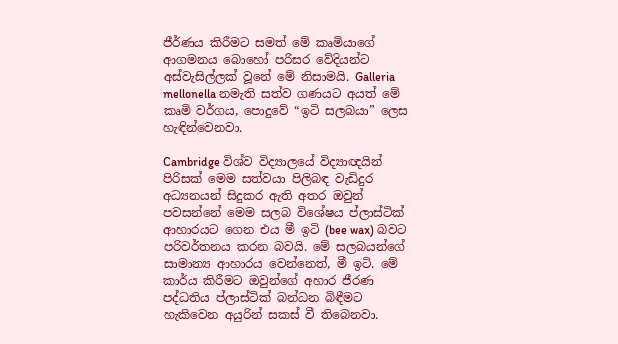ජීර්ණය කිරීමට සමත් මේ කෘමියාගේ ආගමනය බොහෝ පරිසර වේදියන්ට අස්වැසිල්ලක් වූනේ මේ නිසාමයි. Galleria mellonella නමැති සත්ව ගණයට අයත් මේ කෘමි වර්ගය, පොදුවේ “ඉටි සලබයා” ලෙස හැඳින්වෙනවා.

Cambridge විශ්ව විද්‍යාලයේ විද්‍යාඥයින් පිරිසක් මෙම සත්වයා පිලිබඳ වැඩිදුර අධ්‍යනයන් සිදුකර ඇති අතර ඔවුන් පවසන්නේ මෙම සලබ විශේෂය ප්ලාස්ටික් ආහාරයට ගෙන එය මී ඉටි (bee wax) බවට පරිවර්තනය කරන බවයි. මේ සලබයන්ගේ සාමාන්‍ය ආහාරය වෙන්නෙත්, මී ඉටි. මේ කාර්ය කිරීමට ඔවුන්ගේ අහාර ජීරණ පද්ධතිය ප්ලාස්ටික් බන්ධන බිඳීමට හැකිවෙන අයුරින් සකස් වී තිබෙනවා.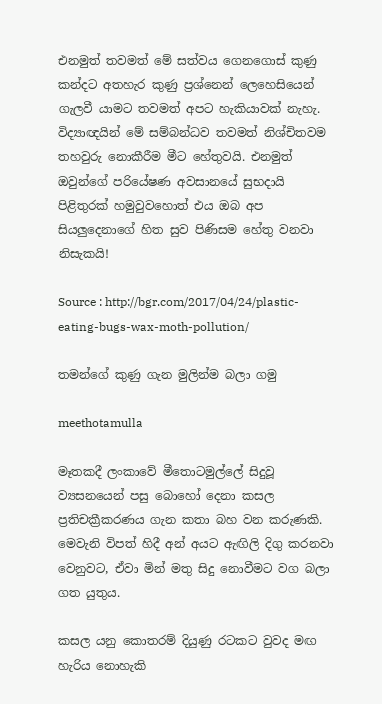එනමුත් තවමත් මේ සත්වය ගෙනගොස් කුණු කන්දට අතහැර කුණු ප්‍රශ්නෙන් ලෙහෙසියෙන් ගැලවී යාමට තවමත් අපට හැකියාවක් නැහැ. විද්‍යාඥයින් මේ සම්බන්ධව තවමත් නිශ්චිතවම තහවුරු නොකීරීම මීට හේතුවයි. එනමුත් ඔවුන්ගේ පරියේෂණ අවසානයේ සුභදායි පිළිතුරක් හමුවුවහොත් එය ඔබ අප සියලුදෙනාගේ හිත සුව පිණිසම හේතු වනවා නිසැකයි!

Source : http://bgr.com/2017/04/24/plastic-eating-bugs-wax-moth-pollution/

තමන්ගේ කුණු ගැන මුලින්ම බලා ගමු

meethotamulla

මෑතකදී ලංකාවේ මීතොටමුල්ලේ සිදුවූ ව්‍යසනයෙන් පසු බොහෝ දෙනා කසල ප්‍රතිචක්‍රීකරණය ගැන කතා බහ වන කරුණකි. මෙවැනි විපත් හිදී අන් අයට ඇඟිලි දිගු කරනවා වෙනුවට, ඒවා මින් මතු සිදු නොවීමට වග බලා ගත යුතුය.

කසල යනු කොතරම් දියුණු රටකට වුවද මඟ හැරිය නොහැකි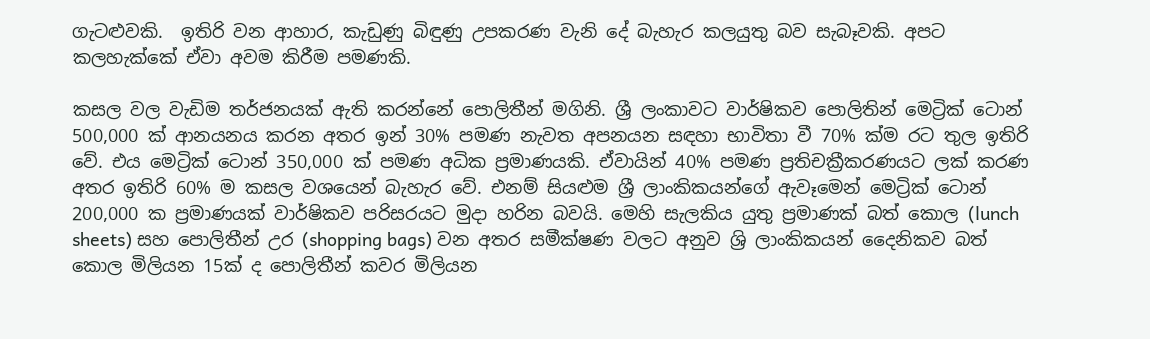ගැටළුවකි.  ඉතිරි වන ආහාර, කැඩුණු බිඳුණු උපකරණ වැනි දේ බැහැර කලයුතු බව සැබෑවකි. අපට කලහැක්කේ ඒවා අවම කිරීම පමණකි.

කසල වල වැඩිම තර්ජනයක් ඇති කරන්නේ පොලිතීන් මගිනි. ශ්‍රී ලංකාවට වාර්ෂිකව පොලිතින් මෙට්‍රික් ටොන් 500,000 ක් ආනයනය කරන අතර ඉන් 30% පමණ නැවත අපනයන සඳහා භාවිතා වී 70% ක්ම රට තුල ඉතිරි වේ. එය මෙට්‍රික් ටොන් 350,000 ක් පමණ අධික ප්‍රමාණයකි. ඒවායින් 40% පමණ ප්‍රතිචක්‍රීකරණයට ලක් කරණ අතර ඉතිරි 60% ම කසල වශයෙන් බැහැර වේ. එනම් සියළුම ශ්‍රී ලාංකිකයන්ගේ ඇවෑමෙන් මෙට්‍රික් ටොන් 200,000 ක ප්‍රමාණයක් වාර්ෂිකව පරිසරයට මුදා හරින බවයි. මෙහි සැලකිය යුතු ප්‍රමාණක් බත් කොල (lunch sheets) සහ පොලිතීන් උර (shopping bags) වන අතර සමීක්ෂණ වලට අනුව ශ්‍රි ලාංකිකයන් දෛනිකව බත් කොල මිලියන 15ක් ද පොලිතීන් කවර මිලියන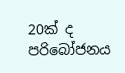20ක් ද පරිබෝජනය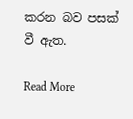කරන බව පසක් වී ඇත.

Read More